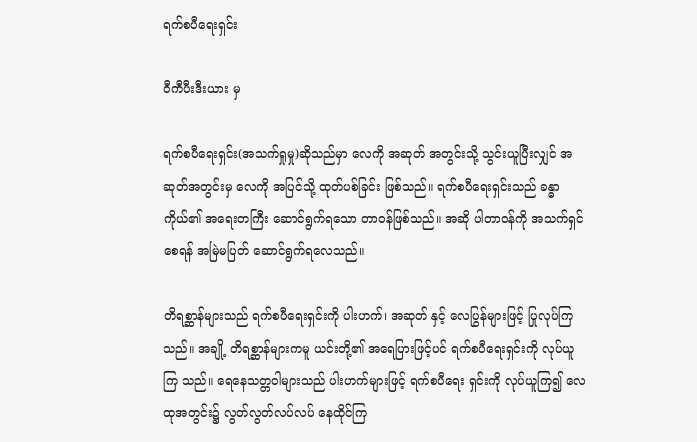ရက်စပီရေးရှင်း

ဝီကီပီးဒီးယား မှ

ရက်စပီရေးရှင်း(အသက်ရှုမှု)ဆိုသည်မှာ လေကို အဆုတ် အတွင်းသို့ သွင်းယူပြီးလျှင် အဆုတ်အတွင်းမှ လေကို အပြင်သို့ ထုတ်ပစ်ခြင်း ဖြစ်သည်။ ရက်စပီရေးရှင်းသည် ခန္ဓာကိုယ်၏ အရေးတကြီး ဆောင်ရွက်ရသော တာဝန်ဖြစ်သည်။ အဆို ပါတာဝန်ကို အသက်ရှင်စေရန် အမြဲမပြတ် ဆောင်ရွက်ရလေသည်။

တိရစ္ဆာန်များသည် ရက်စပီရေးရှင်းကို ပါးဟက်၊ အဆုတ် နှင့် လေပြွန်များဖြင့် ပြုလုပ်ကြသည်။ အချို့ တိရစ္ဆာန်များကမူ ယင်းတို့၏ အရေပြားဖြင့်ပင် ရက်စပီရေးရှင်းကို လုပ်ယူကြ သည်။ ရေနေသတ္တဝါများသည် ပါးဟက်များဖြင့် ရက်စပီရေး ရှင်းကို လုပ်ယူကြ၍ လေထုအတွင်း၌ လွတ်လွတ်လပ်လပ် နေထိုင်ကြ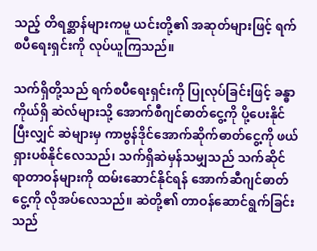သည့် တိရစ္ဆာန်များကမူ ယင်းတို့၏ အဆုတ်များဖြင့် ရက်စပီရေးရှင်းကို လုပ်ယူကြသည်။

သက်ရှိတို့သည် ရက်စပီရေးရှင်းကို ပြုလုပ်ခြင်းဖြင့် ခန္ဓာကိုယ်ရှိ ဆဲလ်များသို့ အောက်စီဂျင်ဓာတ်ငွေ့ကို ပို့ပေးနိုင်ပြီးလျှင် ဆဲများမှ ကာဗွန်ဒိုင်အောက်ဆိုက်ဓာတ်ငွေ့ကို ဖယ်ရှားပစ်နိုင်လေသည်၊ သက်ရှိဆဲမှန်သမျှသည် သက်ဆိုင်ရာတာဝန်များကို ထမ်းဆောင်နိုင်ရန် အောက်ဆီဂျင်ဓာတ်ငွေ့ကို လိုအပ်လေသည်။ ဆဲတို့၏ တာဝန်ဆောင်ရွက်ခြင်းသည်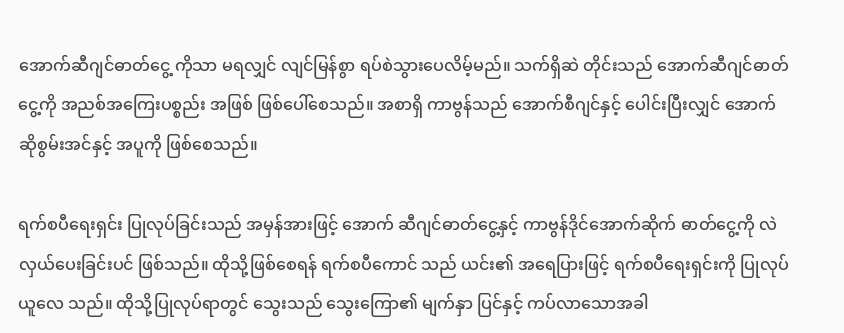အောက်ဆီဂျင်ဓာတ်ငွေ့ ကိုသာ မရလျှင် လျင်မြန်စွာ ရပ်စဲသွားပေလိမ့်မည်။ သက်ရှိဆဲ တိုင်းသည် အောက်ဆီဂျင်ဓာတ်ငွေ့ကို အညစ်အကြေးပစ္စည်း အဖြစ် ဖြစ်ပေါ်စေသည်။ အစာရှိ ကာဗွန်သည် အောက်စီဂျင်နှင့် ပေါင်းပြီးလျှင် အောက်ဆိုစွမ်းအင်နှင့် အပူကို ဖြစ်စေသည်။

ရက်စပီရေးရှင်း ပြုလုပ်ခြင်းသည် အမှန်အားဖြင့် အောက် ဆီဂျင်ဓာတ်ငွေ့နှင့် ကာဗွန်ဒိုင်အောက်ဆိုက် ဓာတ်ငွေ့ကို လဲ လှယ်ပေးခြင်းပင် ဖြစ်သည်။ ထိုသို့ဖြစ်စေရန် ရက်စပီကောင် သည် ယင်း၏ အရေပြားဖြင့် ရက်စပီရေးရှင်းကို ပြုလုပ်ယူလေ သည်။ ထိုသို့ပြုလုပ်ရာတွင် သွေးသည် သွေးကြော၏ မျက်နှာ ပြင်နှင့် ကပ်လာသောအခါ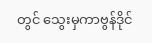တွင် သွေးမှကာဗွန်ဒိုင်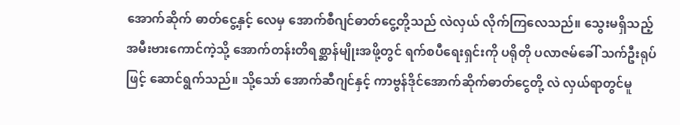အောက်ဆိုက် ဓာတ်ငွေ့နှင့် လေမှ အောက်စီဂျင်ဓာတ်ငွေ့တို့သည် လဲလှယ် လိုက်ကြလေသည်။ သွေးမရှိသည့် အမီးဗားကောင်ကဲ့သို့ အောက်တန်းတိရစ္ဆာန်မျိုးအဖို့တွင် ရက်စပီရေးရှင်းကို ပရိုတို ပလာဇမ်ခေါ် သက်ဦးရုပ်ဖြင့် ဆောင်ရွက်သည်။ သို့သော် အောက်ဆီဂျင်နှင့် ကာဗွန်ဒိုင်အောက်ဆိုက်ဓာတ်ငွေတို့ လဲ လှယ်ရာတွင်မူ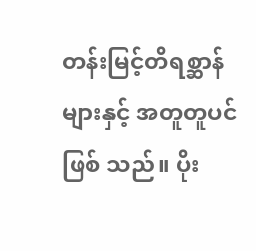တန်းမြင့်တိရစ္ဆာန်များနှင့် အတူတူပင် ဖြစ် သည်။ ပိုး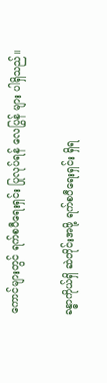ကောင်များတွင် ရက်စပီရေးရှင်း ပြုလုပ်ရန် လေပြွန် များ ပါရှိသည်။

ခန္ဓာကိုယ်ရှိ ဆဲတိုင်းအဖို့ ရက်စပီရေးရှင်း ရှိရ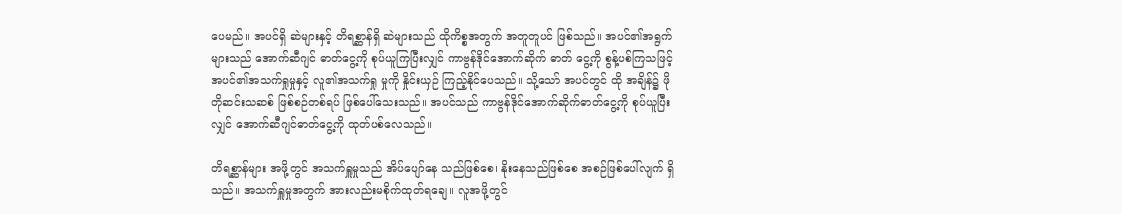ပေမည်။ အပင်ရှိ ဆဲများနှင့် တိရစ္ဆာန်ရှိ ဆဲများသည် ထိုကိစ္စအတွက် အတူတူပင် ဖြစ်သည်။ အပင်၏အရွက်များသည် အောက်ဆီဂျင် ဓာတ်ငွေ့ကို စုပ်ယူကြပြီးလျှင် ကာဗွန်ဒိုင်အောက်ဆိုက် ဓာတ် ငွေ့ကို စွန့်ပစ်ကြသဖြင့် အပင်၏အသက်ရှုမှုနှင့် လူ၏အသက်ရှု မှုကို နှိုင်းယှဉ် ကြည့်နိုင်ပေသည်။ သို့သော် အပင်တွင် ထို အချိန်၌ ဖိုတိုဆင်းသဆစ် ဖြစ်စဉ်တစ်ရပ် ဖြစ်ပေါ်သေးသည်။ အပင်သည် ကာဗွန်ဒိုင်အောက်ဆိုက်ဓာတ်ငွေ့ကို စုပ်ယူပြီးလျှင် အောက်ဆီဂျင်ဓာတ်ငွေ့ကို ထုတ်ပစ်လေသည်။

တိရစ္ဆာန်များ အဖို့တွင် အသက်ရှူမှုသည် အိပ်ပျော်နေ သည်ဖြစ်စေ၊ နိုးနေသည်ဖြစ်စေ အစဉ်ဖြစ်ပေါ်လျက် ရှိသည်။ အသက်ရှူမှုအတွက် အားလည်းမစိုက်ထုတ်ရချေ။ လူအဖို့တွင်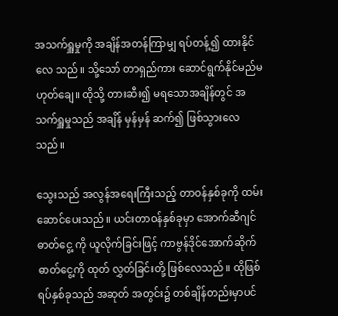အသက်ရှူမှုကို အချိန်အတန်ကြာမျှ ရပ်တန့်၍ ထားနိုင်လေ သည်။ သို့သော် တာရှည်ကား ဆောင်ရွက်နိုင်မည်မဟုတ်ချေ။ ထိုသို့ တားဆီး၍ မရသောအချိန်တွင် အသက်ရှူမှုသည် အချိန် မှန်မှန် ဆက်၍ ဖြစ်သွားလေသည်။

သွေးသည် အလွန်အရေးကြီးသည့် တာဝန်နှစ်ခုကို ထမ်း ဆောင်ပေးသည်။ ယင်းတာဝန်နှစ်ခုမှာ အောက်ဆီဂျင်ဓာတ်ငွေ့ ကို ယူလိုက်ခြင်းဖြင့် ကာဗွန်ဒိုင်အောက်ဆိုက်ဓာတ်ငွေ့ကို ထုတ် လွှတ်ခြင်းတို့ ဖြစ်လေသည်။ ထိုဖြစ်ရပ်နှစ်ခုသည် အဆုတ် အတွင်း၌ တစ်ချိန်တည်းမှာပင်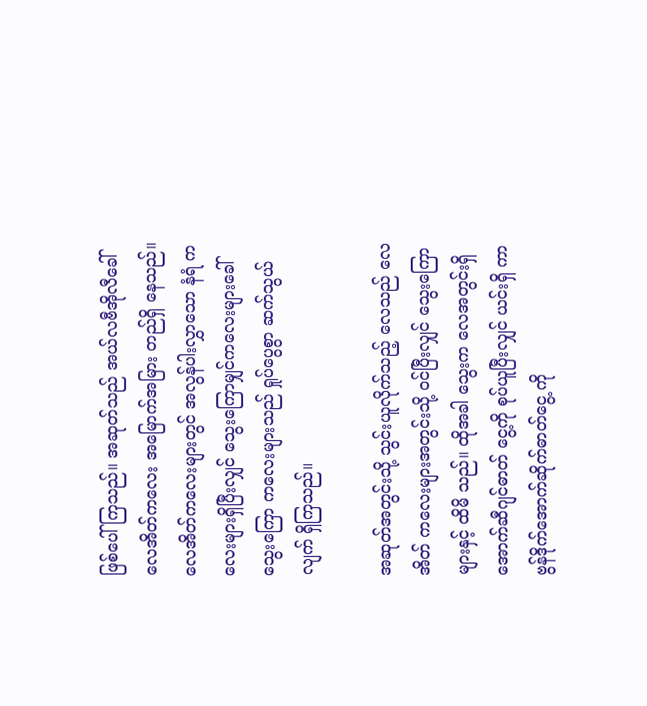ဖြစ်ပေါ်ကြသည်။ အဆုတ်သည် အယ်လဗီအိုလီခေါ် လေအိတ်ကလေး အမြောက်အမြား တည်ရှိ နေသည်။ လေအိတ်ကလေးများတွင် အလွန်ပါးလွှာသော နံရံ ကလေးများရှိပြီးလျှင် သွေးကြောမျှင်ကလေးများခေါ် သွေးကြော ကလေးများသည် ရှုပ်ပွေစွာ ဆက်သွယ်လျက် ရှိကြသည်။

အဆုတ်အတွင်းသို့ သွင်းယူလိုက်သည့် လေသည် လေအိတ် ကလေးများအတွင်းသို့ ဝင်ပြီးလျှင် သွေးကြောများနှင့် ထိမိ သည်။ ထိုအခါ သွေးက လေအတွင်းရှိ အောက်ဆီဂျင်ဓာတ် ငွေ့ကို စုပ်ယူပြီးလျှင် ယင်းရှိ ကာဗွန်ဒိုက်အောက်ဆိုက်ဓာတ်ငွေ့ ကို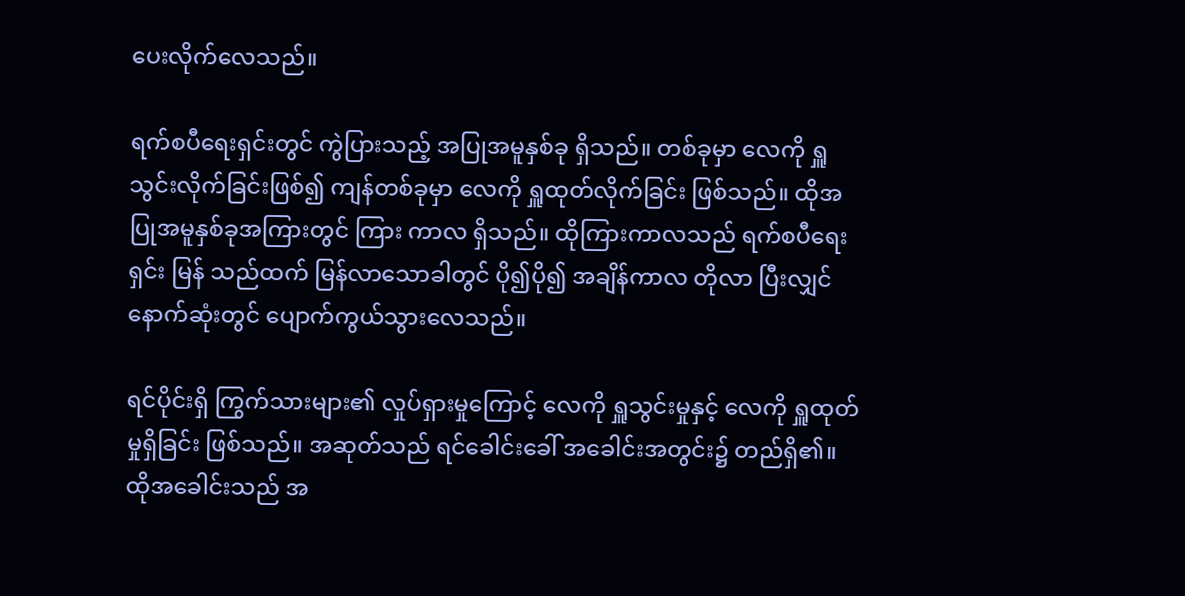ပေးလိုက်လေသည်။

ရက်စပီရေးရှင်းတွင် ကွဲပြားသည့် အပြုအမူနှစ်ခု ရှိသည်။ တစ်ခုမှာ လေကို ရှူသွင်းလိုက်ခြင်းဖြစ်၍ ကျန်တစ်ခုမှာ လေကို ရှူထုတ်လိုက်ခြင်း ဖြစ်သည်။ ထိုအပြုအမူနှစ်ခုအကြားတွင် ကြား ကာလ ရှိသည်။ ထိုကြားကာလသည် ရက်စပီရေးရှင်း မြန် သည်ထက် မြန်လာသောခါတွင် ပို၍ပို၍ အချိန်ကာလ တိုလာ ပြီးလျှင် နောက်ဆုံးတွင် ပျောက်ကွယ်သွားလေသည်။

ရင်ပိုင်းရှိ ကြွက်သားများ၏ လှုပ်ရှားမှုကြောင့် လေကို ရှူသွင်းမှုနှင့် လေကို ရှူထုတ်မှုရှိခြင်း ဖြစ်သည်။ အဆုတ်သည် ရင်ခေါင်းခေါ် အခေါင်းအတွင်း၌ တည်ရှိ၏။ ထိုအခေါင်းသည် အ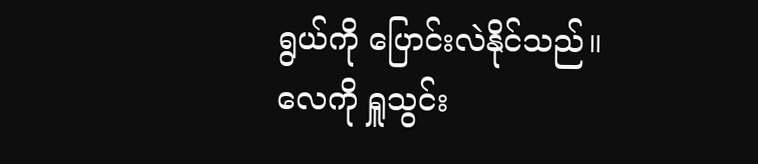ရွယ်ကို ပြောင်းလဲနိုင်သည်။ လေကို ရှူသွင်း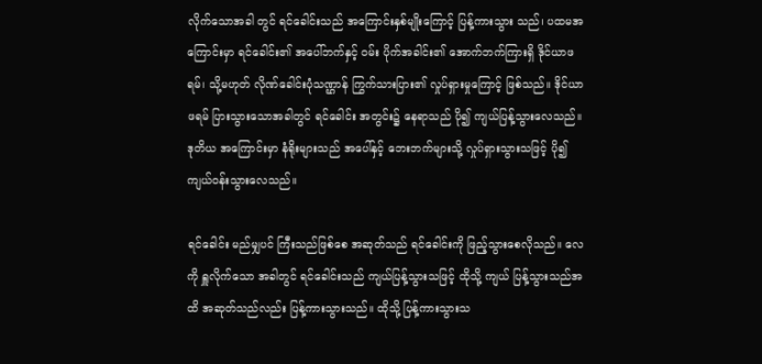လိုက်သောအခါ တွင် ရင်ခေါင်းသည် အကြောင်းနှစ်မျိုးကြောင့် ပြန့်ကားသွား သည်၊ ပထမအကြောင်းမှာ ရင်ခေါင်း၏ အပေါ်ဘက်နှင့် ဝမ်း ပိုက်အခါင်း၏ အောက်ဘက်ကြားရှိ ဒိုင်ယာဖရမ်၊ သို့မဟုတ် လိုဏ်ခေါင်းပုံသဏ္ဌာန် ကြွက်သားပြား၏ လှုပ်ရှားမှုကြောင့် ဖြစ်သည်။ ဒိုင်ယာဖရမ် ပြားသွားသောအခါတွင် ရင်ခေါင်း အတွင်း၌ နေရာသည် ပို၍ ကျယ်ပြန့်သွားလေသည်။ ဒုတိယ အကြောင်းမှာ နံရိုးများသည် အပေါ်နှင့် ဘေးဘက်များသို့ လှုပ်ရှားသွားသဖြင့် ပို၍ ကျယ်ဝန်းသွားလေသည်။

ရင်ခေါင်း မည်မျှပင် ကြီးသည်ဖြစ်စေ အဆုတ်သည် ရင်ခေါင်းကို ဖြည့်သွားစေလိုသည်။ လေကို ရှူလိုက်သော အခါတွင် ရင်ခေါင်းသည် ကျယ်ပြန့်သွားသဖြင့် ထိုသို့ ကျယ် ပြန့်သွားသည်အထိ အဆုတ်သည်လည်း ပြန့်ကားသွားသည်။ ထိုသို့ ပြန့်ကားသွားသ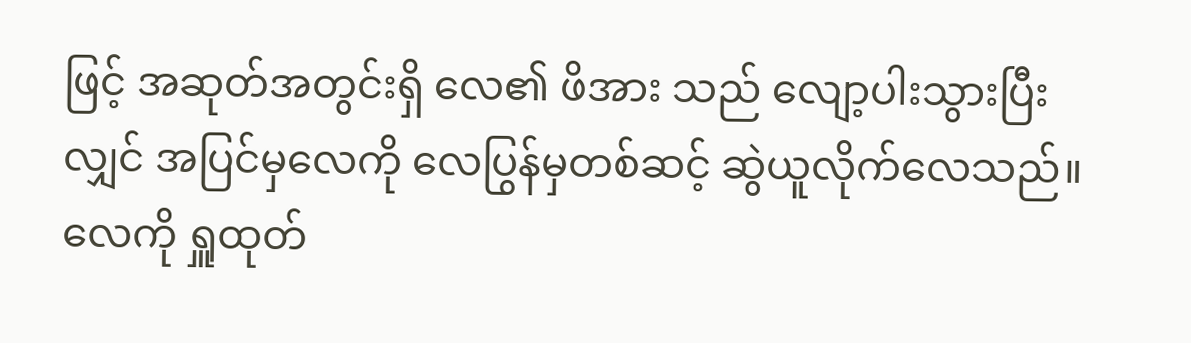ဖြင့် အဆုတ်အတွင်းရှိ လေ၏ ဖိအား သည် လျော့ပါးသွားပြီးလျှင် အပြင်မှလေကို လေပြွန်မှတစ်ဆင့် ဆွဲယူလိုက်လေသည်။ လေကို ရှူထုတ်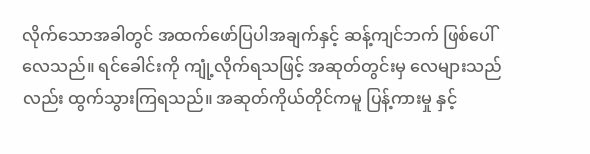လိုက်သောအခါတွင် အထက်ဖော်ပြပါအချက်နှင့် ဆန့်ကျင်ဘက် ဖြစ်ပေါ်လေသည်။ ရင်ခေါင်းကို ကျုံ့လိုက်ရသဖြင့် အဆုတ်တွင်းမှ လေများသည် လည်း ထွက်သွားကြရသည်။ အဆုတ်ကိုယ်တိုင်ကမူ ပြန့်ကားမှု နှင့်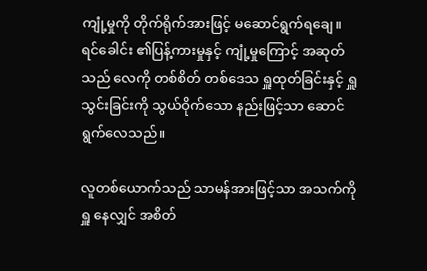ကျုံ့မှုကို တိုက်ရိုက်အားဖြင့် မဆောင်ရွက်ရချေ။ ရင်ခေါင်း ၏ပြန့်ကားမှုနှင့် ကျုံ့မှုကြောင့် အဆုတ်သည် လေကို တစ်စိတ် တစ်ဒေသ ရှူထုတ်ခြင်းနှင့် ရှူသွင်းခြင်းကို သွယ်ဝိုက်သော နည်းဖြင့်သာ ဆောင်ရွက်လေသည်။

လူတစ်ယောက်သည် သာမန်အားဖြင့်သာ အသက်ကို ရှူ နေလျှင် အစိတ်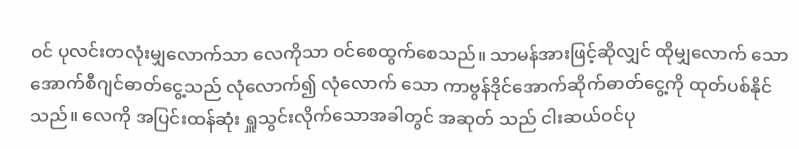ဝင် ပုလင်းတလုံးမျှလောက်သာ လေကိုသာ ဝင်စေထွက်စေသည်။ သာမန်အားဖြင့်ဆိုလျှင် ထိုမျှလောက် သော အောက်စီဂျင်ဓာတ်ငွေ့သည် လုံလောက်၍ လုံလောက် သော ကာဗွန်ဒိုင်အောက်ဆိုက်ဓာတ်ငွေ့ကို ထုတ်ပစ်နိုင်သည်။ လေကို အပြင်းထန်ဆုံး ရှူသွင်းလိုက်သောအခါတွင် အဆုတ် သည် ငါးဆယ်ဝင်ပု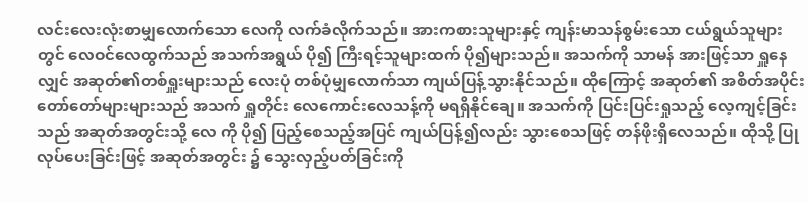လင်းလေးလုံးစာမျှလောက်သော လေကို လက်ခံလိုက်သည်။ အားကစားသူများနှင့် ကျန်းမာသန်စွမ်းသော ငယ်ရွယ်သူများတွင် လေဝင်လေထွက်သည် အသက်အရွယ် ပို၍ ကြီးရင့်သူများထက် ပို၍များသည်။ အသက်ကို သာမန် အားဖြင့်သာ ရှူနေလျှင် အဆုတ်၏တစ်ရှူးများသည် လေးပုံ တစ်ပုံမျှလောက်သာ ကျယ်ပြန့်သွားနိုင်သည်။ ထိုကြောင့် အဆုတ်၏ အစိတ်အပိုင်း တော်တော်များများသည် အသက် ရှူတိုင်း လေကောင်းလေသန့်ကို မရရှိနိုင်ချေ။ အသက်ကို ပြင်းပြင်းရှုသည့် လေ့ကျင့်ခြင်းသည် အဆုတ်အတွင်းသို့ လေ ကို ပို၍ ပြည့်စေသည့်အပြင် ကျယ်ပြန့်၍လည်း သွားစေသဖြင့် တန်ဖိုးရှိလေသည်။ ထိုသို့ ပြုလုပ်ပေးခြင်းဖြင့် အဆုတ်အတွင်း ၌ သွေးလှည့်ပတ်ခြင်းကို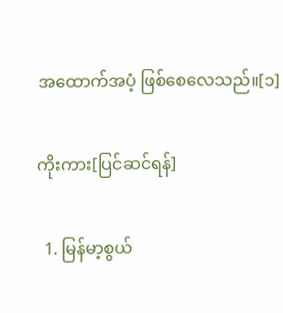အထောက်အပံ့ ဖြစ်စေလေသည်။[၁]

ကိုးကား[ပြင်ဆင်ရန်]

  1. မြန်မာ့စွယ်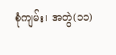စုံကျမ်း၊ အတွဲ(၁၁)